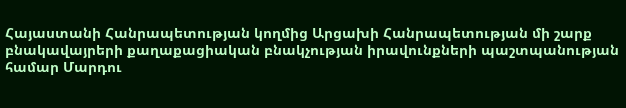Հայաստանի Հանրապետության կողմից Արցախի Հանրապետության մի շարք բնակավայրերի քաղաքացիական բնակչության իրավունքների պաշտպանության համար Մարդու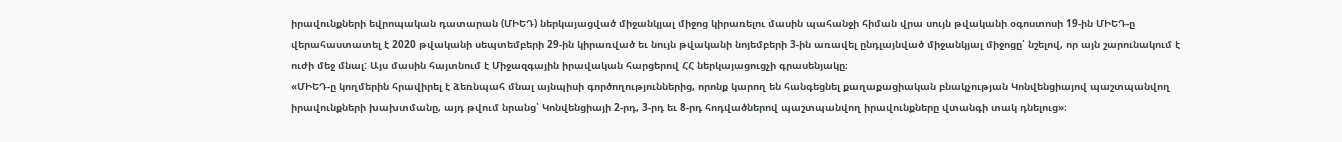իրավունքների եվրոպական դատարան (ՄԻԵԴ) ներկայացված միջանկյալ միջոց կիրառելու մասին պահանջի հիման վրա սույն թվականի օգոստոսի 19-ին ՄԻԵԴ-ը վերահաստատել է 2020 թվականի սեպտեմբերի 29-ին կիրառված եւ նույն թվականի նոյեմբերի 3-ին առավել ընդլայնված միջանկյալ միջոցը՝ նշելով, որ այն շարունակում է ուժի մեջ մնալ: Այս մասին հայտնում է Միջազգային իրավական հարցերով ՀՀ ներկայացուցչի գրասենյակը։
«ՄԻԵԴ-ը կողմերին հրավիրել է ձեռնպահ մնալ այնպիսի գործողություններից, որոնք կարող են հանգեցնել քաղաքացիական բնակչության Կոնվենցիայով պաշտպանվող իրավունքների խախտմանը, այդ թվում նրանց՝ Կոնվենցիայի 2-րդ, 3-րդ եւ 8-րդ հոդվածներով պաշտպանվող իրավունքները վտանգի տակ դնելուց»։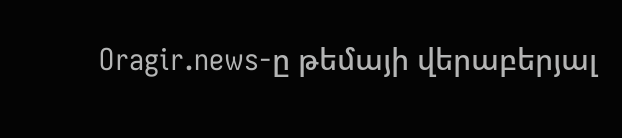Oragir.news-ը թեմայի վերաբերյալ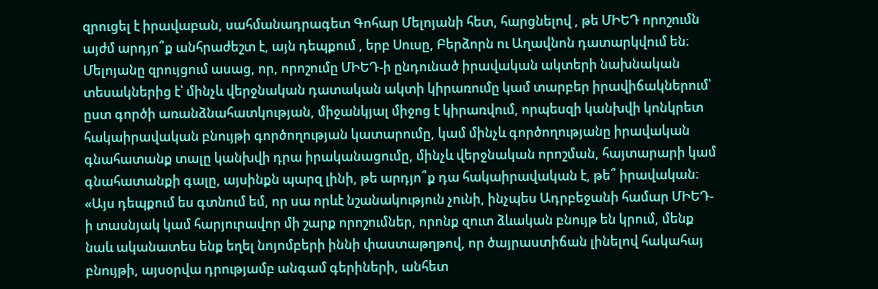զրուցել է իրավաբան, սահմանադրագետ Գոհար Մելոյանի հետ, հարցնելով , թե ՄԻԵԴ որոշումն այժմ արդյո՞ք անհրաժեշտ է, այն դեպքում , երբ Սուսը, Բերձորն ու Աղավնոն դատարկվում են։
Մելոյանը զրույցում ասաց, որ, որոշումը ՄԻԵԴ-ի ընդունած իրավական ակտերի նախնական տեսակներից է՝ մինչև վերջնական դատական ակտի կիրառումը կամ տարբեր իրավիճակներում՝ ըստ գործի առանձնահատկության, միջանկյալ միջոց է կիրառվում, որպեսզի կանխվի կոնկրետ հակաիրավական բնույթի գործողության կատարումը, կամ մինչև գործողությանը իրավական գնահատանք տալը կանխվի դրա իրականացումը, մինչև վերջնական որոշման, հայտարարի կամ գնահատանքի գալը, այսինքն պարզ լինի, թե արդյո՞ք դա հակաիրավական է, թե՞ իրավական։
«Այս դեպքում ես գտնում եմ, որ սա որևէ նշանակություն չունի, ինչպես Ադրբեջանի համար ՄԻԵԴ-ի տասնյակ կամ հարյուրավոր մի շարք որոշումներ, որոնք զուտ ձևական բնույթ են կրում, մենք նաև ականատես ենք եղել նոյոմբերի իննի փաստաթղթով, որ ծայրաստիճան լինելով հակահայ բնույթի, այսօրվա դրությամբ անգամ գերիների, անհետ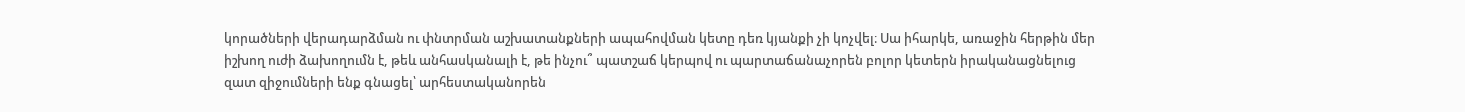կորածների վերադարձման ու փնտրման աշխատանքների ապահովման կետը դեռ կյանքի չի կոչվել։ Սա իհարկե, առաջին հերթին մեր իշխող ուժի ձախողումն է, թեև անհասկանալի է, թե ինչու՞ պատշաճ կերպով ու պարտաճանաչորեն բոլոր կետերն իրականացնելուց զատ զիջումների ենք գնացել՝ արհեստականորեն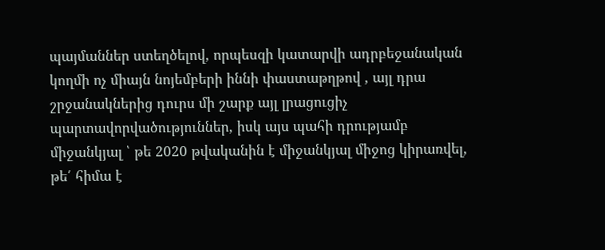պայմաններ ստեղծելով, որպեսզի կատարվի ադրբեջանական կողմի ոչ միայն նոյեմբերի իննի փաստաթղթով , այլ դրա շրջանակներից դուրս մի շարք այլ լրացուցիչ պարտավորվածություններ, իսկ այս պահի դրությամբ միջանկյալ ՝ թե 2020 թվականին է միջանկյալ միջոց կիրառվել, թե՛ հիմա է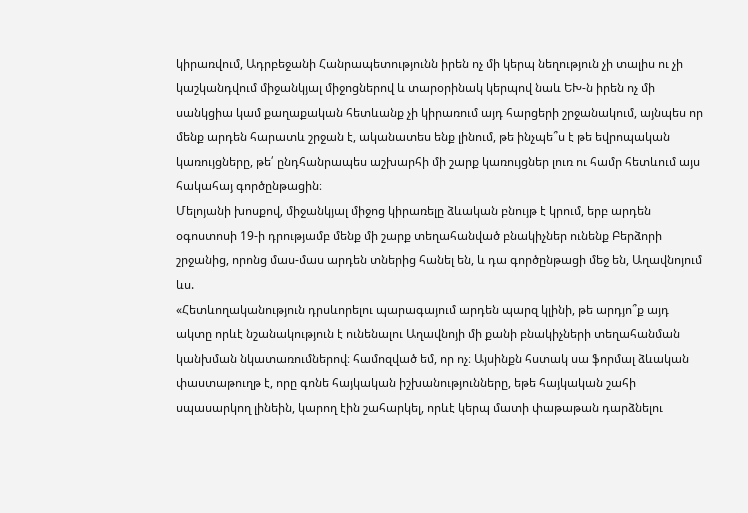կիրառվում, Ադրբեջանի Հանրապետությունն իրեն ոչ մի կերպ նեղություն չի տալիս ու չի կաշկանդվում միջանկյալ միջոցներով և տարօրինակ կերպով նաև ԵԽ-ն իրեն ոչ մի սանկցիա կամ քաղաքական հետևանք չի կիրառում այդ հարցերի շրջանակում, այնպես որ մենք արդեն հարատև շրջան է, ականատես ենք լինում, թե ինչպե՞ս է թե եվրոպական կառույցները, թե՛ ընդհանրապես աշխարհի մի շարք կառույցներ լուռ ու համր հետևում այս հակահայ գործընթացին։
Մելոյանի խոսքով, միջանկյալ միջոց կիրառելը ձևական բնույթ է կրում, երբ արդեն օգոստոսի 19-ի դրությամբ մենք մի շարք տեղահանված բնակիչներ ունենք Բերձորի շրջանից, որոնց մաս-մաս արդեն տներից հանել են, և դա գործընթացի մեջ են, Աղավնոյում ևս.
«Հետևողականություն դրսևորելու պարագայում արդեն պարզ կլինի, թե արդյո՞ք այդ ակտը որևէ նշանակություն է ունենալու Աղավնոյի մի քանի բնակիչների տեղահանման կանխման նկատառումներով։ համոզված եմ, որ ոչ։ Այսինքն հստակ սա ֆորմալ ձևական փաստաթուղթ է, որը գոնե հայկական իշխանությունները, եթե հայկական շահի սպասարկող լինեին, կարող էին շահարկել, որևէ կերպ մատի փաթաթան դարձնելու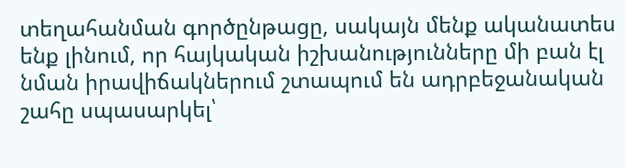տեղահանման գործընթացը, սակայն մենք ականատես ենք լինում, որ հայկական իշխանությունները մի բան էլ նման իրավիճակներում շտապում են ադրբեջանական շահը սպասարկել՝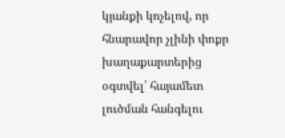կյանքի կոչելով, որ հնարավոր չլինի փոքր խաղաքարտերից օգտվել՝ հայամետ լուծման հանգելու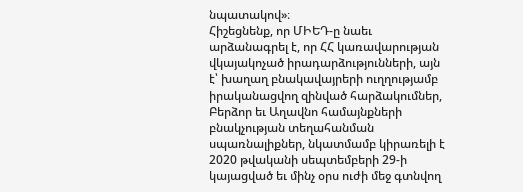նպատակով»։
Հիշեցնենք, որ ՄԻԵԴ-ը նաեւ արձանագրել է, որ ՀՀ կառավարության վկայակոչած իրադարձությունների, այն է՝ խաղաղ բնակավայրերի ուղղությամբ իրականացվող զինված հարձակումներ, Բերձոր եւ Աղավնո համայնքների բնակչության տեղահանման սպառնալիքներ, նկատմամբ կիրառելի է 2020 թվականի սեպտեմբերի 29-ի կայացված եւ մինչ օրս ուժի մեջ գտնվող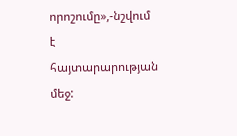որոշումը»,-նշվում է հայտարարության մեջ: